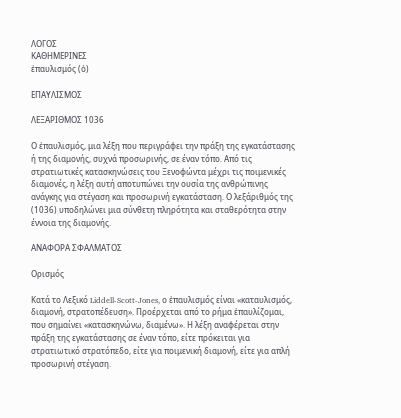ΛΟΓΟΣ
ΚΑΘΗΜΕΡΙΝΕΣ
ἐπαυλισμός (ὁ)

ΕΠΑΥΛΙΣΜΟΣ

ΛΕΞΑΡΙΘΜΟΣ 1036

Ο ἐπαυλισμός, μια λέξη που περιγράφει την πράξη της εγκατάστασης ή της διαμονής, συχνά προσωρινής, σε έναν τόπο. Από τις στρατιωτικές κατασκηνώσεις του Ξενοφώντα μέχρι τις ποιμενικές διαμονές, η λέξη αυτή αποτυπώνει την ουσία της ανθρώπινης ανάγκης για στέγαση και προσωρινή εγκατάσταση. Ο λεξάριθμός της (1036) υποδηλώνει μια σύνθετη πληρότητα και σταθερότητα στην έννοια της διαμονής.

ΑΝΑΦΟΡΑ ΣΦΑΛΜΑΤΟΣ

Ορισμός

Κατά το Λεξικό Liddell-Scott-Jones, ο ἐπαυλισμός είναι «καταυλισμός, διαμονή, στρατοπέδευση». Προέρχεται από το ρήμα ἐπαυλίζομαι, που σημαίνει «κατασκηνώνω, διαμένω». Η λέξη αναφέρεται στην πράξη της εγκατάστασης σε έναν τόπο, είτε πρόκειται για στρατιωτικό στρατόπεδο, είτε για ποιμενική διαμονή, είτε για απλή προσωρινή στέγαση.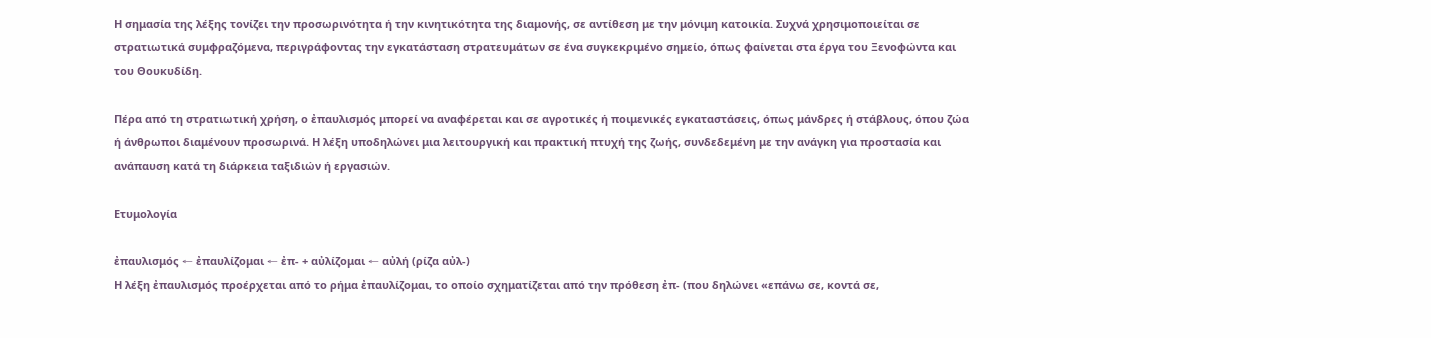Η σημασία της λέξης τονίζει την προσωρινότητα ή την κινητικότητα της διαμονής, σε αντίθεση με την μόνιμη κατοικία. Συχνά χρησιμοποιείται σε στρατιωτικά συμφραζόμενα, περιγράφοντας την εγκατάσταση στρατευμάτων σε ένα συγκεκριμένο σημείο, όπως φαίνεται στα έργα του Ξενοφώντα και του Θουκυδίδη.

Πέρα από τη στρατιωτική χρήση, ο ἐπαυλισμός μπορεί να αναφέρεται και σε αγροτικές ή ποιμενικές εγκαταστάσεις, όπως μάνδρες ή στάβλους, όπου ζώα ή άνθρωποι διαμένουν προσωρινά. Η λέξη υποδηλώνει μια λειτουργική και πρακτική πτυχή της ζωής, συνδεδεμένη με την ανάγκη για προστασία και ανάπαυση κατά τη διάρκεια ταξιδιών ή εργασιών.

Ετυμολογία

ἐπαυλισμός ← ἐπαυλίζομαι ← ἐπ- + αὐλίζομαι ← αὐλή (ρίζα αὐλ-)
Η λέξη ἐπαυλισμός προέρχεται από το ρήμα ἐπαυλίζομαι, το οποίο σχηματίζεται από την πρόθεση ἐπ- (που δηλώνει «επάνω σε, κοντά σε,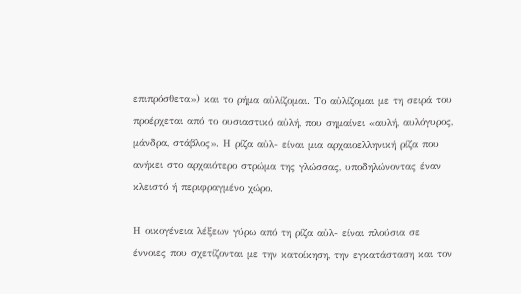επιπρόσθετα») και το ρήμα αὐλίζομαι. Το αὐλίζομαι με τη σειρά του προέρχεται από το ουσιαστικό αὐλή, που σημαίνει «αυλή, αυλόγυρος, μάνδρα, στάβλος». Η ρίζα αὐλ- είναι μια αρχαιοελληνική ρίζα που ανήκει στο αρχαιότερο στρώμα της γλώσσας, υποδηλώνοντας έναν κλειστό ή περιφραγμένο χώρο.

Η οικογένεια λέξεων γύρω από τη ρίζα αὐλ- είναι πλούσια σε έννοιες που σχετίζονται με την κατοίκηση, την εγκατάσταση και τον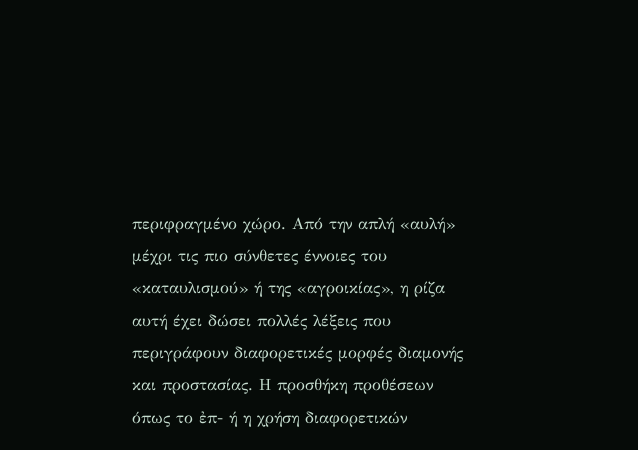περιφραγμένο χώρο. Από την απλή «αυλή» μέχρι τις πιο σύνθετες έννοιες του «καταυλισμού» ή της «αγροικίας», η ρίζα αυτή έχει δώσει πολλές λέξεις που περιγράφουν διαφορετικές μορφές διαμονής και προστασίας. Η προσθήκη προθέσεων όπως το ἐπ- ή η χρήση διαφορετικών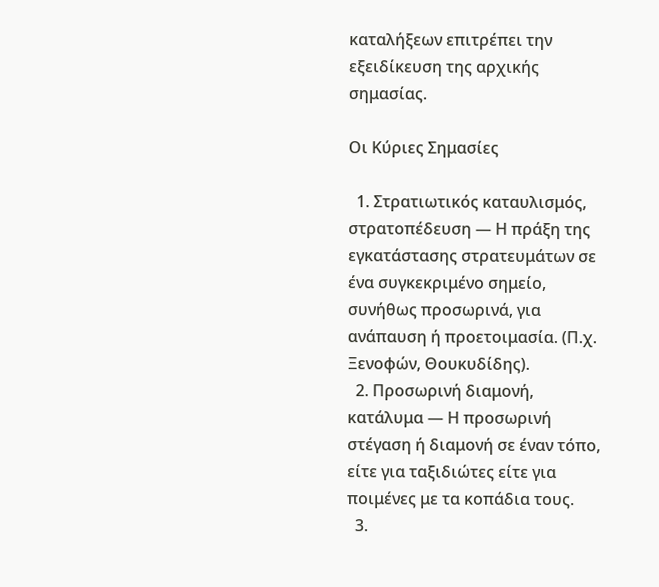καταλήξεων επιτρέπει την εξειδίκευση της αρχικής σημασίας.

Οι Κύριες Σημασίες

  1. Στρατιωτικός καταυλισμός, στρατοπέδευση — Η πράξη της εγκατάστασης στρατευμάτων σε ένα συγκεκριμένο σημείο, συνήθως προσωρινά, για ανάπαυση ή προετοιμασία. (Π.χ. Ξενοφών, Θουκυδίδης).
  2. Προσωρινή διαμονή, κατάλυμα — Η προσωρινή στέγαση ή διαμονή σε έναν τόπο, είτε για ταξιδιώτες είτε για ποιμένες με τα κοπάδια τους.
  3.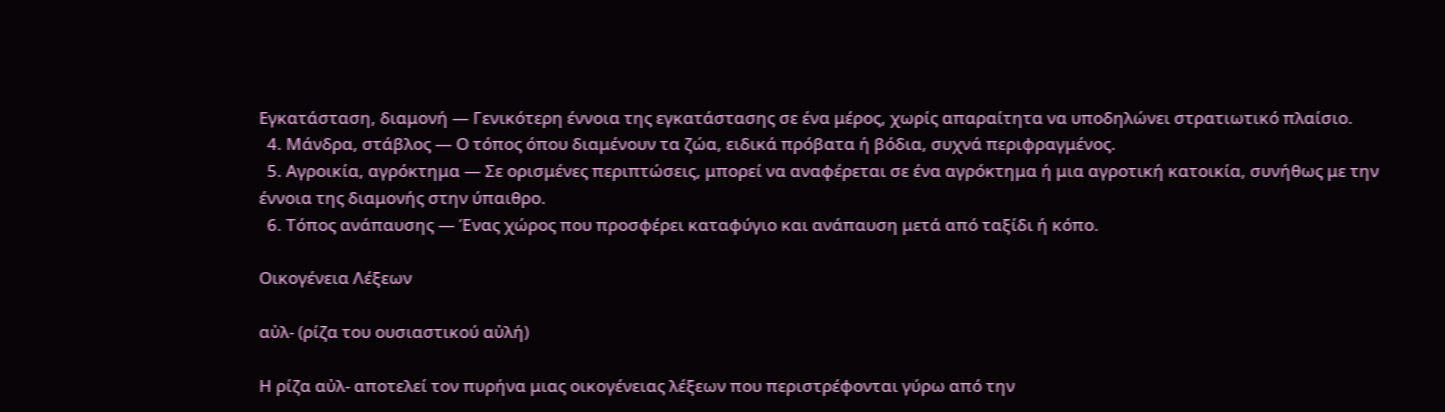Εγκατάσταση, διαμονή — Γενικότερη έννοια της εγκατάστασης σε ένα μέρος, χωρίς απαραίτητα να υποδηλώνει στρατιωτικό πλαίσιο.
  4. Μάνδρα, στάβλος — Ο τόπος όπου διαμένουν τα ζώα, ειδικά πρόβατα ή βόδια, συχνά περιφραγμένος.
  5. Αγροικία, αγρόκτημα — Σε ορισμένες περιπτώσεις, μπορεί να αναφέρεται σε ένα αγρόκτημα ή μια αγροτική κατοικία, συνήθως με την έννοια της διαμονής στην ύπαιθρο.
  6. Τόπος ανάπαυσης — Ένας χώρος που προσφέρει καταφύγιο και ανάπαυση μετά από ταξίδι ή κόπο.

Οικογένεια Λέξεων

αὐλ- (ρίζα του ουσιαστικού αὐλή)

Η ρίζα αὐλ- αποτελεί τον πυρήνα μιας οικογένειας λέξεων που περιστρέφονται γύρω από την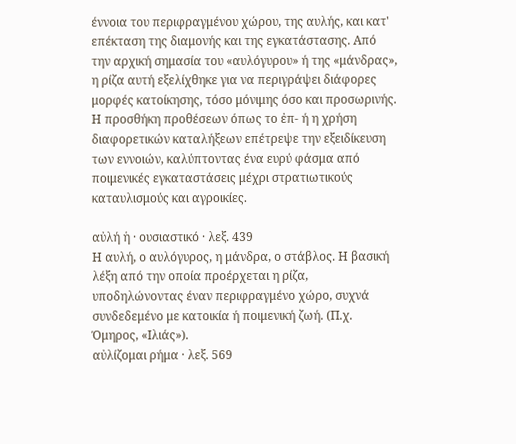έννοια του περιφραγμένου χώρου, της αυλής, και κατ' επέκταση της διαμονής και της εγκατάστασης. Από την αρχική σημασία του «αυλόγυρου» ή της «μάνδρας», η ρίζα αυτή εξελίχθηκε για να περιγράψει διάφορες μορφές κατοίκησης, τόσο μόνιμης όσο και προσωρινής. Η προσθήκη προθέσεων όπως το ἐπ- ή η χρήση διαφορετικών καταλήξεων επέτρεψε την εξειδίκευση των εννοιών, καλύπτοντας ένα ευρύ φάσμα από ποιμενικές εγκαταστάσεις μέχρι στρατιωτικούς καταυλισμούς και αγροικίες.

αὐλή ἡ · ουσιαστικό · λεξ. 439
Η αυλή, ο αυλόγυρος, η μάνδρα, ο στάβλος. Η βασική λέξη από την οποία προέρχεται η ρίζα, υποδηλώνοντας έναν περιφραγμένο χώρο, συχνά συνδεδεμένο με κατοικία ή ποιμενική ζωή. (Π.χ. Όμηρος, «Ιλιάς»).
αὐλίζομαι ρήμα · λεξ. 569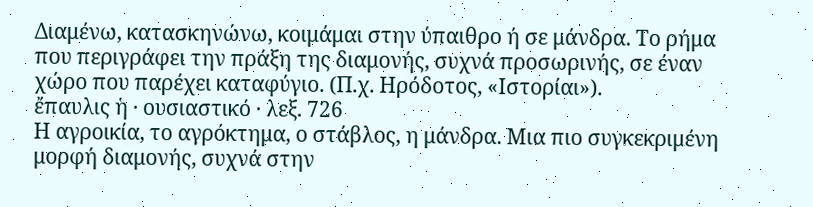Διαμένω, κατασκηνώνω, κοιμάμαι στην ύπαιθρο ή σε μάνδρα. Το ρήμα που περιγράφει την πράξη της διαμονής, συχνά προσωρινής, σε έναν χώρο που παρέχει καταφύγιο. (Π.χ. Ηρόδοτος, «Ιστορίαι»).
ἔπαυλις ἡ · ουσιαστικό · λεξ. 726
Η αγροικία, το αγρόκτημα, ο στάβλος, η μάνδρα. Μια πιο συγκεκριμένη μορφή διαμονής, συχνά στην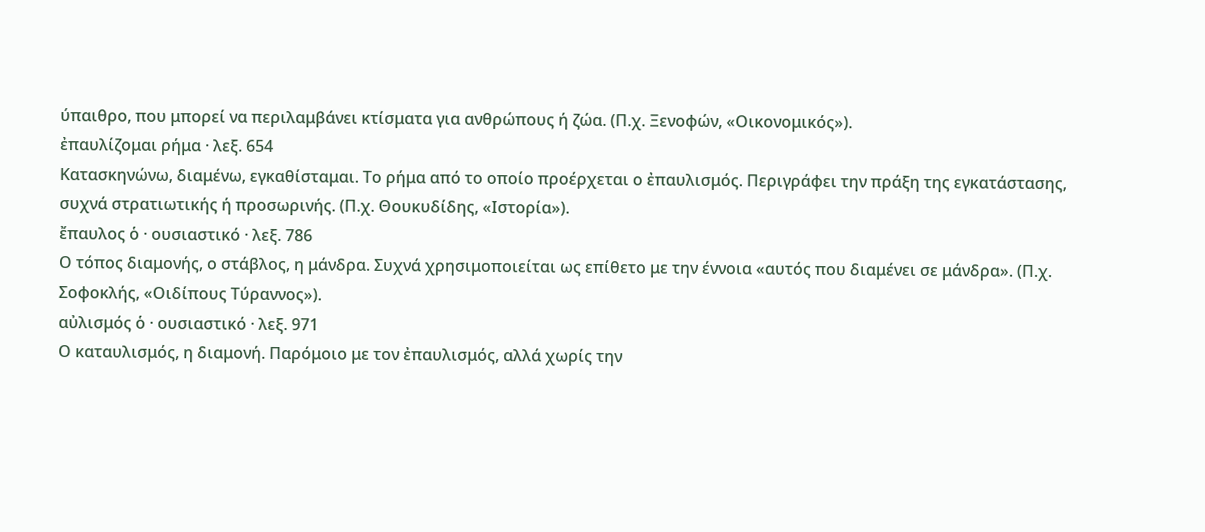ύπαιθρο, που μπορεί να περιλαμβάνει κτίσματα για ανθρώπους ή ζώα. (Π.χ. Ξενοφών, «Οικονομικός»).
ἐπαυλίζομαι ρήμα · λεξ. 654
Κατασκηνώνω, διαμένω, εγκαθίσταμαι. Το ρήμα από το οποίο προέρχεται ο ἐπαυλισμός. Περιγράφει την πράξη της εγκατάστασης, συχνά στρατιωτικής ή προσωρινής. (Π.χ. Θουκυδίδης, «Ιστορία»).
ἔπαυλος ὁ · ουσιαστικό · λεξ. 786
Ο τόπος διαμονής, ο στάβλος, η μάνδρα. Συχνά χρησιμοποιείται ως επίθετο με την έννοια «αυτός που διαμένει σε μάνδρα». (Π.χ. Σοφοκλής, «Οιδίπους Τύραννος»).
αὐλισμός ὁ · ουσιαστικό · λεξ. 971
Ο καταυλισμός, η διαμονή. Παρόμοιο με τον ἐπαυλισμός, αλλά χωρίς την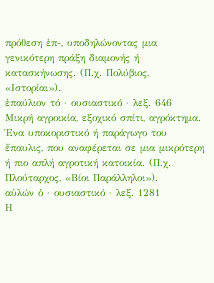πρόθεση ἐπ-, υποδηλώνοντας μια γενικότερη πράξη διαμονής ή κατασκήνωσης. (Π.χ. Πολύβιος, «Ιστορίαι»).
ἐπαύλιον τό · ουσιαστικό · λεξ. 646
Μικρή αγροικία, εξοχικό σπίτι, αγρόκτημα. Ένα υποκοριστικό ή παράγωγο του ἔπαυλις, που αναφέρεται σε μια μικρότερη ή πιο απλή αγροτική κατοικία. (Π.χ. Πλούταρχος, «Βίοι Παράλληλοι»).
αὐλών ὁ · ουσιαστικό · λεξ. 1281
Η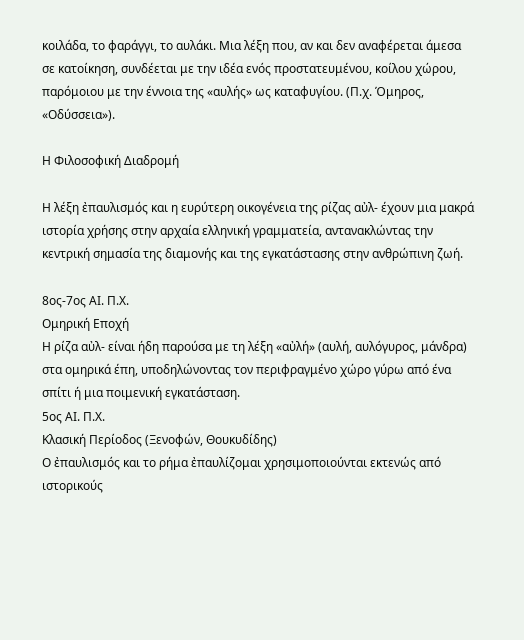κοιλάδα, το φαράγγι, το αυλάκι. Μια λέξη που, αν και δεν αναφέρεται άμεσα σε κατοίκηση, συνδέεται με την ιδέα ενός προστατευμένου, κοίλου χώρου, παρόμοιου με την έννοια της «αυλής» ως καταφυγίου. (Π.χ. Όμηρος, «Οδύσσεια»).

Η Φιλοσοφική Διαδρομή

Η λέξη ἐπαυλισμός και η ευρύτερη οικογένεια της ρίζας αὐλ- έχουν μια μακρά ιστορία χρήσης στην αρχαία ελληνική γραμματεία, αντανακλώντας την κεντρική σημασία της διαμονής και της εγκατάστασης στην ανθρώπινη ζωή.

8ος-7ος ΑΙ. Π.Χ.
Ομηρική Εποχή
Η ρίζα αὐλ- είναι ήδη παρούσα με τη λέξη «αὐλή» (αυλή, αυλόγυρος, μάνδρα) στα ομηρικά έπη, υποδηλώνοντας τον περιφραγμένο χώρο γύρω από ένα σπίτι ή μια ποιμενική εγκατάσταση.
5ος ΑΙ. Π.Χ.
Κλασική Περίοδος (Ξενοφών, Θουκυδίδης)
Ο ἐπαυλισμός και το ρήμα ἐπαυλίζομαι χρησιμοποιούνται εκτενώς από ιστορικούς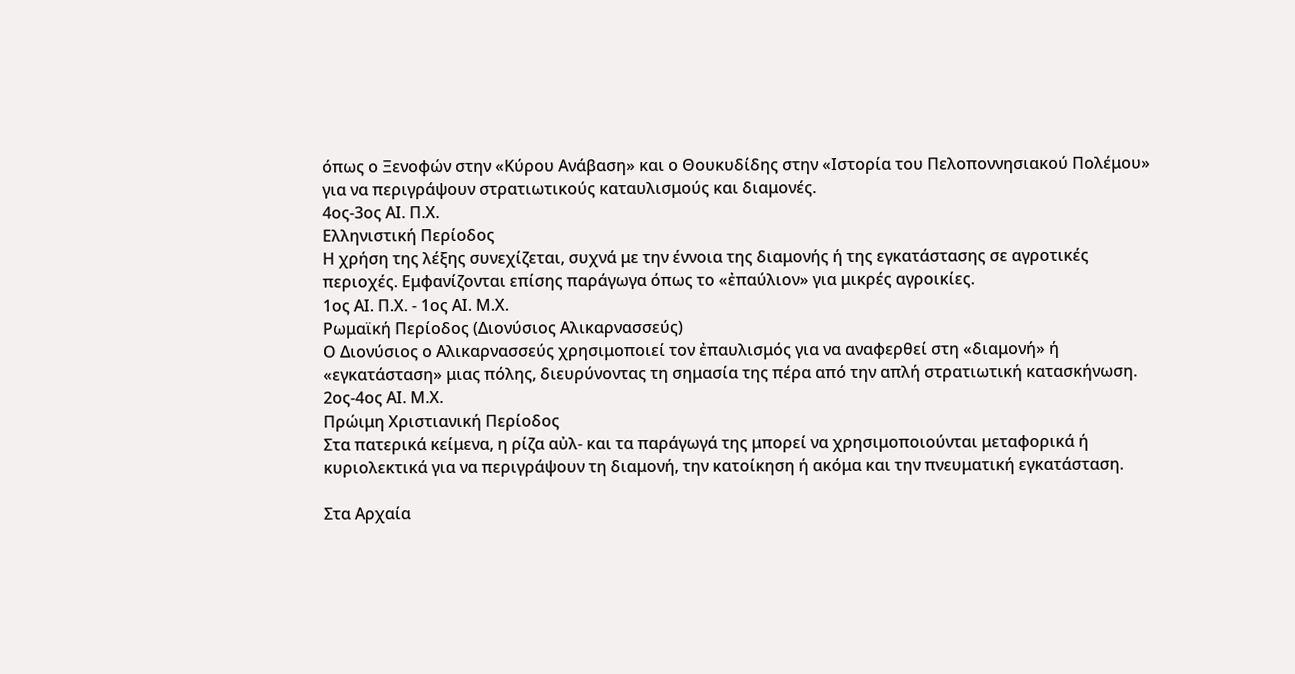όπως ο Ξενοφών στην «Κύρου Ανάβαση» και ο Θουκυδίδης στην «Ιστορία του Πελοποννησιακού Πολέμου» για να περιγράψουν στρατιωτικούς καταυλισμούς και διαμονές.
4ος-3ος ΑΙ. Π.Χ.
Ελληνιστική Περίοδος
Η χρήση της λέξης συνεχίζεται, συχνά με την έννοια της διαμονής ή της εγκατάστασης σε αγροτικές περιοχές. Εμφανίζονται επίσης παράγωγα όπως το «ἐπαύλιον» για μικρές αγροικίες.
1ος ΑΙ. Π.Χ. - 1ος ΑΙ. Μ.Χ.
Ρωμαϊκή Περίοδος (Διονύσιος Αλικαρνασσεύς)
Ο Διονύσιος ο Αλικαρνασσεύς χρησιμοποιεί τον ἐπαυλισμός για να αναφερθεί στη «διαμονή» ή «εγκατάσταση» μιας πόλης, διευρύνοντας τη σημασία της πέρα από την απλή στρατιωτική κατασκήνωση.
2ος-4ος ΑΙ. Μ.Χ.
Πρώιμη Χριστιανική Περίοδος
Στα πατερικά κείμενα, η ρίζα αὐλ- και τα παράγωγά της μπορεί να χρησιμοποιούνται μεταφορικά ή κυριολεκτικά για να περιγράψουν τη διαμονή, την κατοίκηση ή ακόμα και την πνευματική εγκατάσταση.

Στα Αρχαία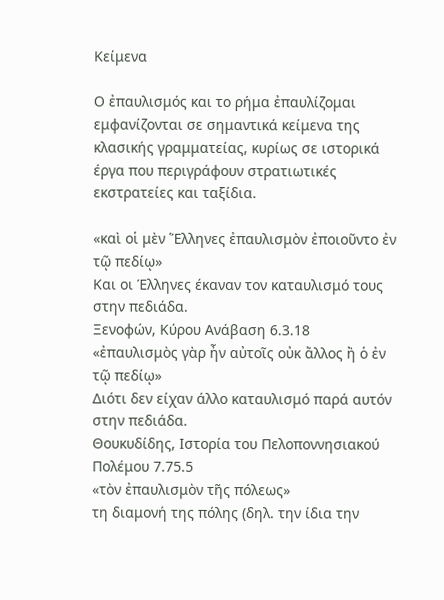Κείμενα

Ο ἐπαυλισμός και το ρήμα ἐπαυλίζομαι εμφανίζονται σε σημαντικά κείμενα της κλασικής γραμματείας, κυρίως σε ιστορικά έργα που περιγράφουν στρατιωτικές εκστρατείες και ταξίδια.

«καὶ οἱ μὲν Ἕλληνες ἐπαυλισμὸν ἐποιοῦντο ἐν τῷ πεδίῳ»
Και οι Έλληνες έκαναν τον καταυλισμό τους στην πεδιάδα.
Ξενοφών, Κύρου Ανάβαση 6.3.18
«ἐπαυλισμὸς γὰρ ἦν αὐτοῖς οὐκ ἄλλος ἢ ὁ ἐν τῷ πεδίῳ»
Διότι δεν είχαν άλλο καταυλισμό παρά αυτόν στην πεδιάδα.
Θουκυδίδης, Ιστορία του Πελοποννησιακού Πολέμου 7.75.5
«τὸν ἐπαυλισμὸν τῆς πόλεως»
τη διαμονή της πόλης (δηλ. την ίδια την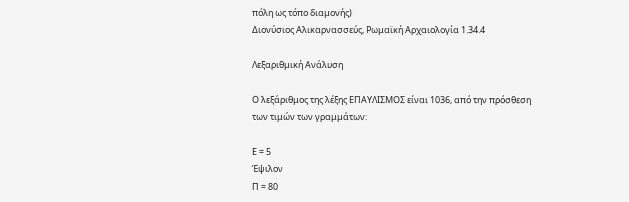πόλη ως τόπο διαμονής)
Διονύσιος Αλικαρνασσεύς, Ρωμαϊκή Αρχαιολογία 1.34.4

Λεξαριθμική Ανάλυση

Ο λεξάριθμος της λέξης ΕΠΑΥΛΙΣΜΟΣ είναι 1036, από την πρόσθεση των τιμών των γραμμάτων:

Ε = 5
Έψιλον
Π = 80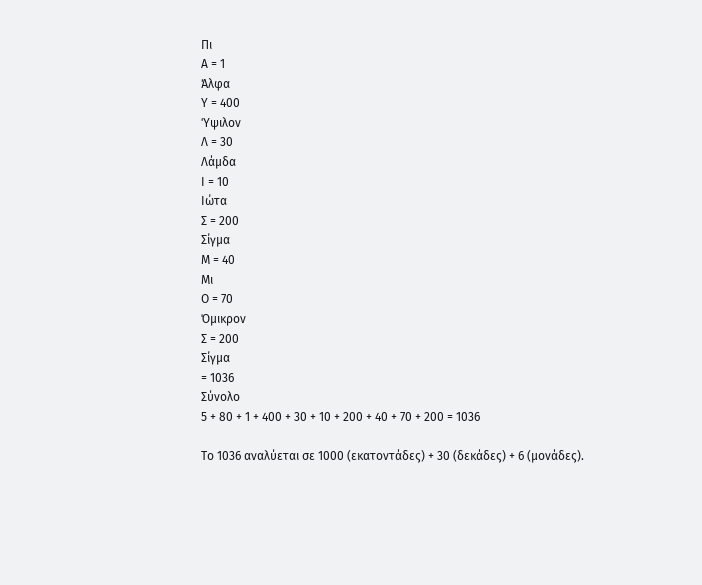Πι
Α = 1
Άλφα
Υ = 400
Ύψιλον
Λ = 30
Λάμδα
Ι = 10
Ιώτα
Σ = 200
Σίγμα
Μ = 40
Μι
Ο = 70
Όμικρον
Σ = 200
Σίγμα
= 1036
Σύνολο
5 + 80 + 1 + 400 + 30 + 10 + 200 + 40 + 70 + 200 = 1036

Το 1036 αναλύεται σε 1000 (εκατοντάδες) + 30 (δεκάδες) + 6 (μονάδες).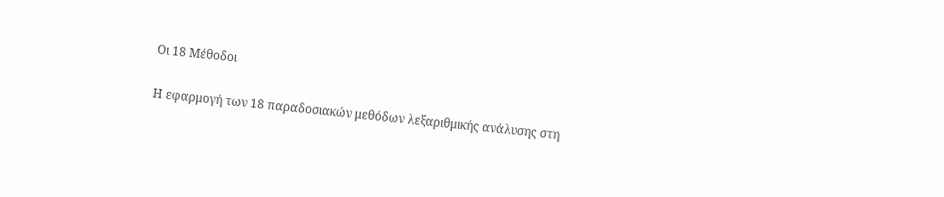Οι 18 Μέθοδοι

Η εφαρμογή των 18 παραδοσιακών μεθόδων λεξαριθμικής ανάλυσης στη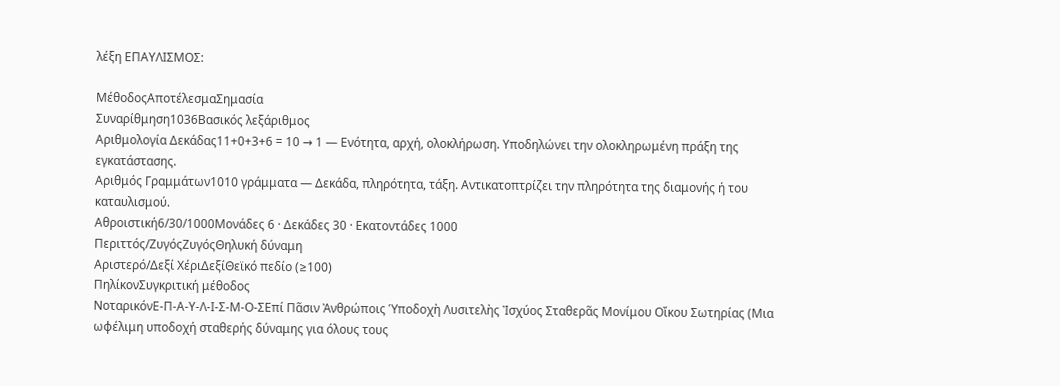λέξη ΕΠΑΥΛΙΣΜΟΣ:

ΜέθοδοςΑποτέλεσμαΣημασία
Συναρίθμηση1036Βασικός λεξάριθμος
Αριθμολογία Δεκάδας11+0+3+6 = 10 → 1 — Ενότητα, αρχή, ολοκλήρωση. Υποδηλώνει την ολοκληρωμένη πράξη της εγκατάστασης.
Αριθμός Γραμμάτων1010 γράμματα — Δεκάδα, πληρότητα, τάξη. Αντικατοπτρίζει την πληρότητα της διαμονής ή του καταυλισμού.
Αθροιστική6/30/1000Μονάδες 6 · Δεκάδες 30 · Εκατοντάδες 1000
Περιττός/ΖυγόςΖυγόςΘηλυκή δύναμη
Αριστερό/Δεξί ΧέριΔεξίΘεϊκό πεδίο (≥100)
ΠηλίκονΣυγκριτική μέθοδος
ΝοταρικόνΕ-Π-Α-Υ-Λ-Ι-Σ-Μ-Ο-ΣΕπί Πᾶσιν Ἀνθρώποις Ὑποδοχὴ Λυσιτελὴς Ἰσχύος Σταθερᾶς Μονίμου Οἴκου Σωτηρίας (Μια ωφέλιμη υποδοχή σταθερής δύναμης για όλους τους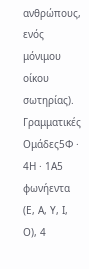ανθρώπους, ενός μόνιμου οίκου σωτηρίας).
Γραμματικές Ομάδες5Φ · 4Η · 1Α5 φωνήεντα (Ε, Α, Υ, Ι, Ο), 4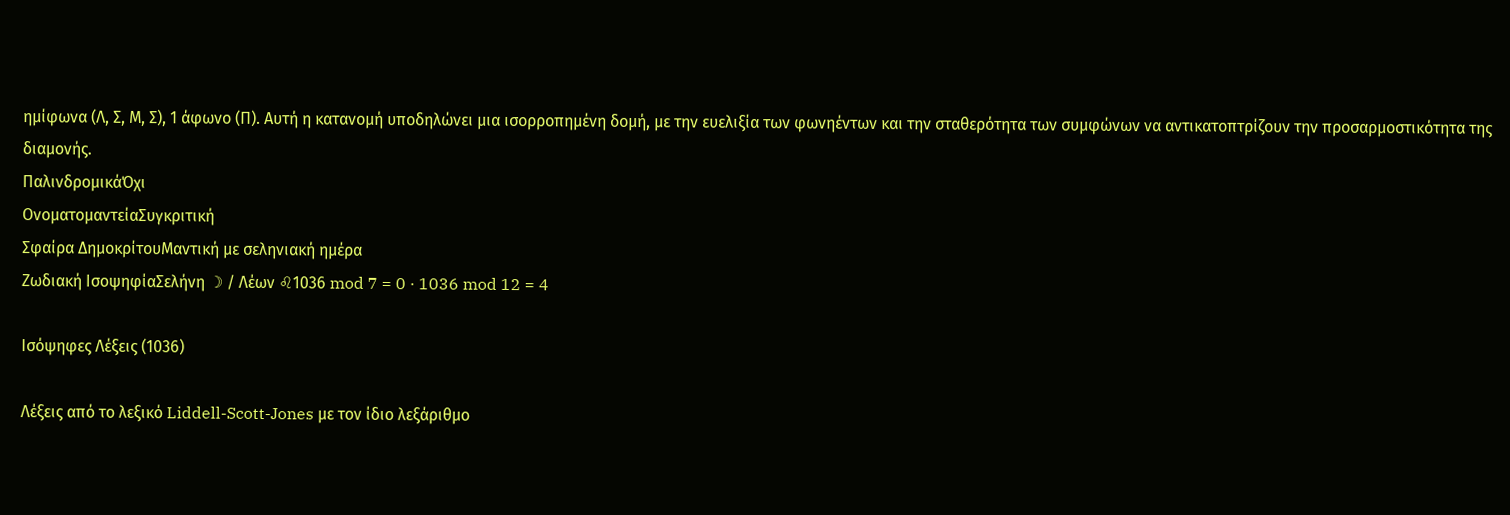ημίφωνα (Λ, Σ, Μ, Σ), 1 άφωνο (Π). Αυτή η κατανομή υποδηλώνει μια ισορροπημένη δομή, με την ευελιξία των φωνηέντων και την σταθερότητα των συμφώνων να αντικατοπτρίζουν την προσαρμοστικότητα της διαμονής.
ΠαλινδρομικάΌχι
ΟνοματομαντείαΣυγκριτική
Σφαίρα ΔημοκρίτουΜαντική με σεληνιακή ημέρα
Ζωδιακή ΙσοψηφίαΣελήνη ☽ / Λέων ♌1036 mod 7 = 0 · 1036 mod 12 = 4

Ισόψηφες Λέξεις (1036)

Λέξεις από το λεξικό Liddell-Scott-Jones με τον ίδιο λεξάριθμο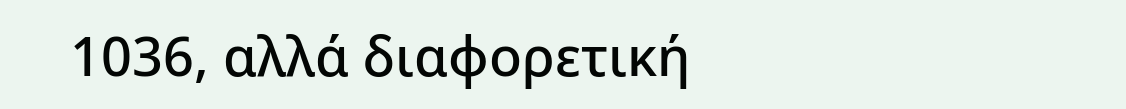1036, αλλά διαφορετική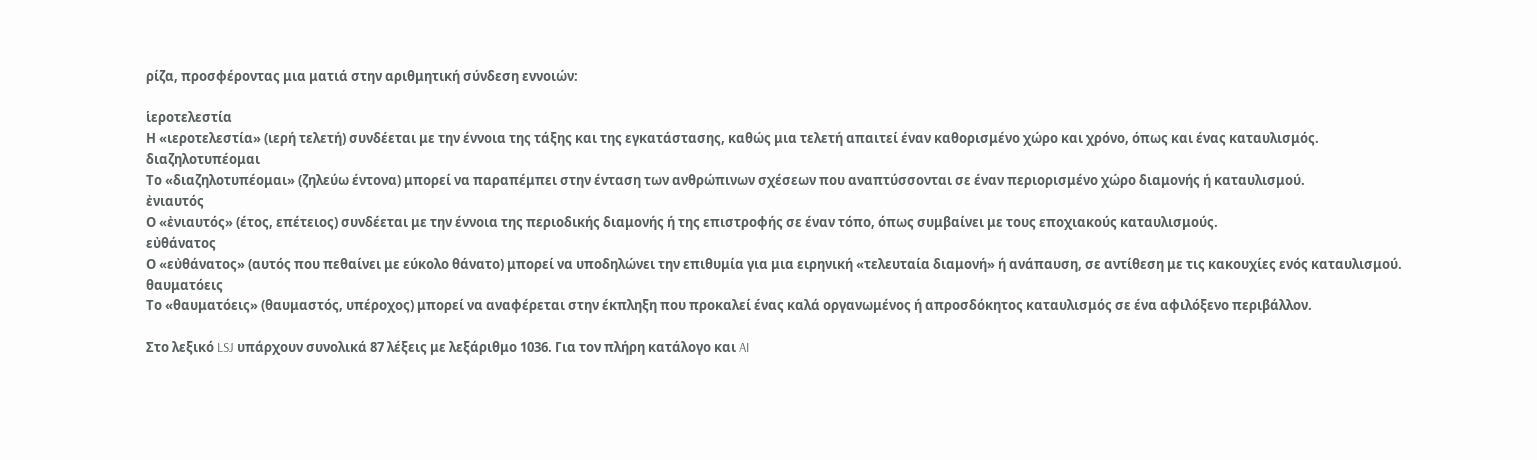ρίζα, προσφέροντας μια ματιά στην αριθμητική σύνδεση εννοιών:

ἱεροτελεστία
Η «ιεροτελεστία» (ιερή τελετή) συνδέεται με την έννοια της τάξης και της εγκατάστασης, καθώς μια τελετή απαιτεί έναν καθορισμένο χώρο και χρόνο, όπως και ένας καταυλισμός.
διαζηλοτυπέομαι
Το «διαζηλοτυπέομαι» (ζηλεύω έντονα) μπορεί να παραπέμπει στην ένταση των ανθρώπινων σχέσεων που αναπτύσσονται σε έναν περιορισμένο χώρο διαμονής ή καταυλισμού.
ἐνιαυτός
Ο «ἐνιαυτός» (έτος, επέτειος) συνδέεται με την έννοια της περιοδικής διαμονής ή της επιστροφής σε έναν τόπο, όπως συμβαίνει με τους εποχιακούς καταυλισμούς.
εὐθάνατος
Ο «εὐθάνατος» (αυτός που πεθαίνει με εύκολο θάνατο) μπορεί να υποδηλώνει την επιθυμία για μια ειρηνική «τελευταία διαμονή» ή ανάπαυση, σε αντίθεση με τις κακουχίες ενός καταυλισμού.
θαυματόεις
Το «θαυματόεις» (θαυμαστός, υπέροχος) μπορεί να αναφέρεται στην έκπληξη που προκαλεί ένας καλά οργανωμένος ή απροσδόκητος καταυλισμός σε ένα αφιλόξενο περιβάλλον.

Στο λεξικό LSJ υπάρχουν συνολικά 87 λέξεις με λεξάριθμο 1036. Για τον πλήρη κατάλογο και AI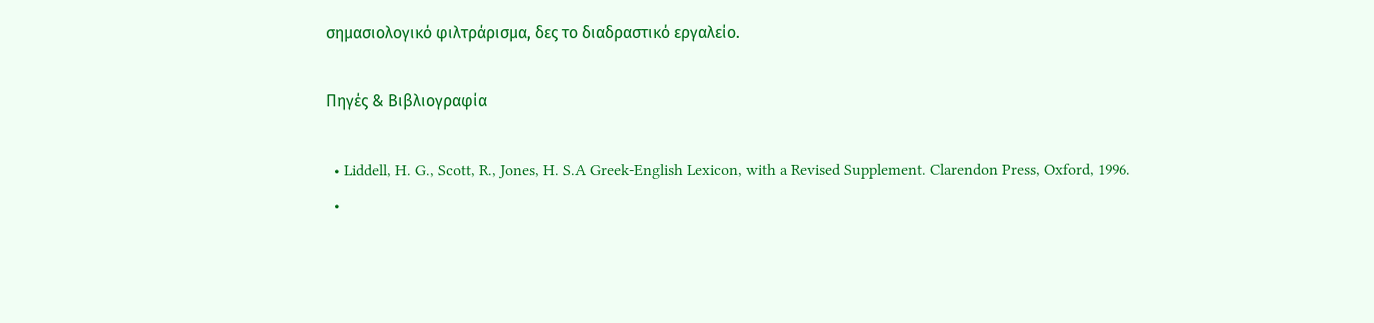σημασιολογικό φιλτράρισμα, δες το διαδραστικό εργαλείο.

Πηγές & Βιβλιογραφία

  • Liddell, H. G., Scott, R., Jones, H. S.A Greek-English Lexicon, with a Revised Supplement. Clarendon Press, Oxford, 1996.
  •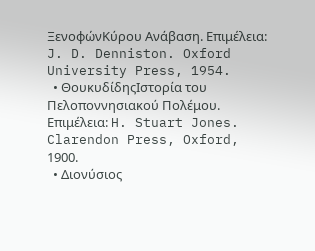ΞενοφώνΚύρου Ανάβαση. Επιμέλεια: J. D. Denniston. Oxford University Press, 1954.
  • ΘουκυδίδηςΙστορία του Πελοποννησιακού Πολέμου. Επιμέλεια: H. Stuart Jones. Clarendon Press, Oxford, 1900.
  • Διονύσιος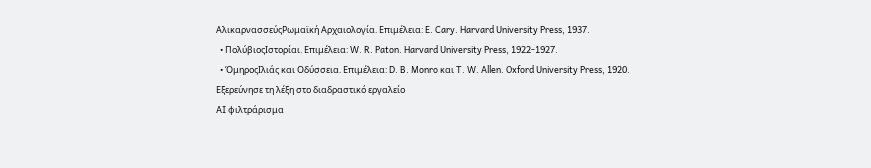ΑλικαρνασσεύςΡωμαϊκή Αρχαιολογία. Επιμέλεια: E. Cary. Harvard University Press, 1937.
  • ΠολύβιοςΙστορίαι. Επιμέλεια: W. R. Paton. Harvard University Press, 1922-1927.
  • ΌμηροςΙλιάς και Οδύσσεια. Επιμέλεια: D. B. Monro και T. W. Allen. Oxford University Press, 1920.
Εξερεύνησε τη λέξη στο διαδραστικό εργαλείο
AI φιλτράρισμα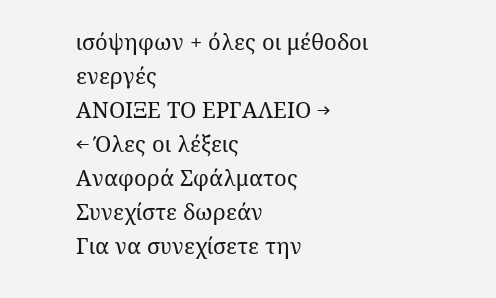ισόψηφων + όλες οι μέθοδοι ενεργές
ΑΝΟΙΞΕ ΤΟ ΕΡΓΑΛΕΙΟ →
← Όλες οι λέξεις
Αναφορά Σφάλματος
Συνεχίστε δωρεάν
Για να συνεχίσετε την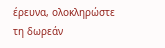έρευνα, ολοκληρώστε τη δωρεάν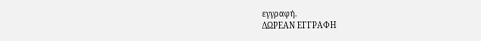εγγραφή.
ΔΩΡΕΑΝ ΕΓΓΡΑΦΗ